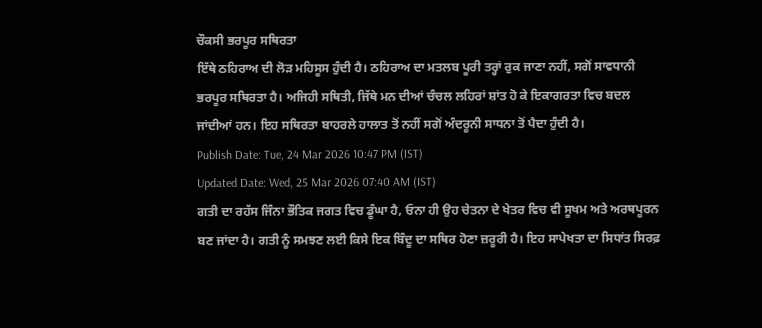ਚੌਕਸੀ ਭਰਪੂਰ ਸਥਿਰਤਾ
ਇੱਥੇ ਠਹਿਰਾਅ ਦੀ ਲੋੜ ਮਹਿਸੂਸ ਹੁੰਦੀ ਹੈ। ਠਹਿਰਾਅ ਦਾ ਮਤਲਬ ਪੂਰੀ ਤਰ੍ਹਾਂ ਰੁਕ ਜਾਣਾ ਨਹੀਂ, ਸਗੋਂ ਸਾਵਧਾਨੀ ਭਰਪੂਰ ਸਥਿਰਤਾ ਹੈ। ਅਜਿਹੀ ਸਥਿਤੀ, ਜਿੱਥੇ ਮਨ ਦੀਆਂ ਚੰਚਲ ਲਹਿਰਾਂ ਸ਼ਾਂਤ ਹੋ ਕੇ ਇਕਾਗਰਤਾ ਵਿਚ ਬਦਲ ਜਾਂਦੀਆਂ ਹਨ। ਇਹ ਸਥਿਰਤਾ ਬਾਹਰਲੇ ਹਾਲਾਤ ਤੋਂ ਨਹੀਂ ਸਗੋਂ ਅੰਦਰੂਨੀ ਸਾਧਨਾ ਤੋਂ ਪੈਦਾ ਹੁੰਦੀ ਹੈ।
Publish Date: Tue, 24 Mar 2026 10:47 PM (IST)
Updated Date: Wed, 25 Mar 2026 07:40 AM (IST)
ਗਤੀ ਦਾ ਰਹੱਸ ਜਿੰਨਾ ਭੌਤਿਕ ਜਗਤ ਵਿਚ ਡੂੰਘਾ ਹੈ, ਓਨਾ ਹੀ ਉਹ ਚੇਤਨਾ ਦੇ ਖੇਤਰ ਵਿਚ ਵੀ ਸੂਖਮ ਅਤੇ ਅਰਥਪੂਰਨ ਬਣ ਜਾਂਦਾ ਹੈ। ਗਤੀ ਨੂੰ ਸਮਝਣ ਲਈ ਕਿਸੇ ਇਕ ਬਿੰਦੂ ਦਾ ਸਥਿਰ ਹੋਣਾ ਜ਼ਰੂਰੀ ਹੈ। ਇਹ ਸਾਪੇਖਤਾ ਦਾ ਸਿਧਾਂਤ ਸਿਰਫ਼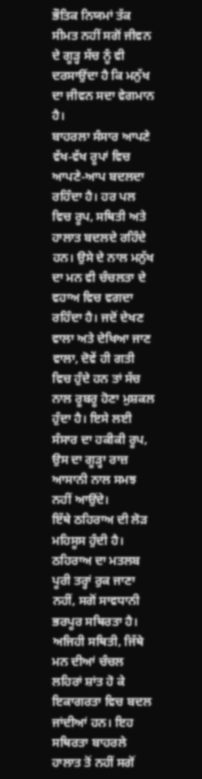ਭੌਤਿਕ ਨਿਯਮਾਂ ਤੱਕ ਸੀਮਤ ਨਹੀਂ ਸਗੋਂ ਜੀਵਨ ਦੇ ਗੂੜ੍ਹ ਸੱਚ ਨੂੰ ਵੀ ਦਰਸਾਉਂਦਾ ਹੈ ਕਿ ਮਨੁੱਖ ਦਾ ਜੀਵਨ ਸਦਾ ਵੇਗਮਾਨ ਹੈ।
ਬਾਹਰਲਾ ਸੰਸਾਰ ਆਪਣੇ ਵੱਖ-ਵੱਖ ਰੂਪਾਂ ਵਿਚ ਆਪਣੇ-ਆਪ ਬਦਲਦਾ ਰਹਿੰਦਾ ਹੈ। ਹਰ ਪਲ ਵਿਚ ਰੂਪ, ਸਥਿਤੀ ਅਤੇ ਹਾਲਾਤ ਬਦਲਦੇ ਰਹਿੰਦੇ ਹਨ। ਉਸੇ ਦੇ ਨਾਲ ਮਨੁੱਖ ਦਾ ਮਨ ਵੀ ਚੰਚਲਤਾ ਦੇ ਵਹਾਅ ਵਿਚ ਵਗਦਾ ਰਹਿੰਦਾ ਹੈ। ਜਦੋਂ ਦੇਖਣ ਵਾਲਾ ਅਤੇ ਦੇਖਿਆ ਜਾਣ ਵਾਲਾ, ਦੋਵੇਂ ਹੀ ਗਤੀ ਵਿਚ ਹੁੰਦੇ ਹਨ ਤਾਂ ਸੱਚ ਨਾਲ ਰੂਬਰੂ ਹੋਣਾ ਮੁਸ਼ਕਲ ਹੁੰਦਾ ਹੈ। ਇਸੇ ਲਈ ਸੰਸਾਰ ਦਾ ਹਕੀਕੀ ਰੂਪ, ਉਸ ਦਾ ਗੂੜ੍ਹਾ ਰਾਜ਼ ਆਸਾਨੀ ਨਾਲ ਸਮਝ ਨਹੀਂ ਆਉਂਦੇ।
ਇੱਥੇ ਠਹਿਰਾਅ ਦੀ ਲੋੜ ਮਹਿਸੂਸ ਹੁੰਦੀ ਹੈ। ਠਹਿਰਾਅ ਦਾ ਮਤਲਬ ਪੂਰੀ ਤਰ੍ਹਾਂ ਰੁਕ ਜਾਣਾ ਨਹੀਂ, ਸਗੋਂ ਸਾਵਧਾਨੀ ਭਰਪੂਰ ਸਥਿਰਤਾ ਹੈ। ਅਜਿਹੀ ਸਥਿਤੀ, ਜਿੱਥੇ ਮਨ ਦੀਆਂ ਚੰਚਲ ਲਹਿਰਾਂ ਸ਼ਾਂਤ ਹੋ ਕੇ ਇਕਾਗਰਤਾ ਵਿਚ ਬਦਲ ਜਾਂਦੀਆਂ ਹਨ। ਇਹ ਸਥਿਰਤਾ ਬਾਹਰਲੇ ਹਾਲਾਤ ਤੋਂ ਨਹੀਂ ਸਗੋਂ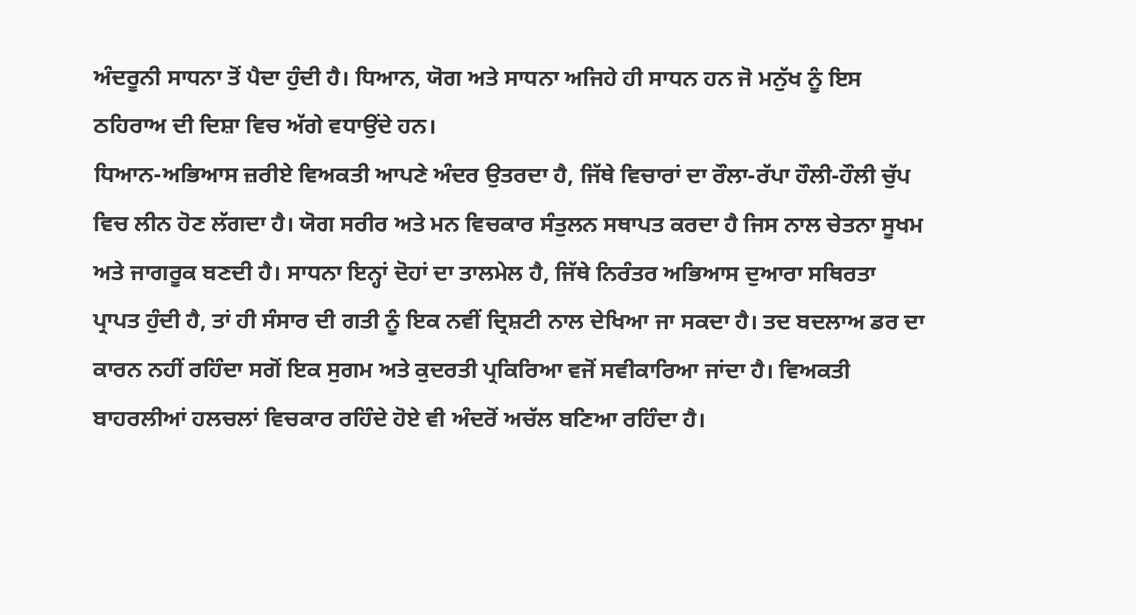ਅੰਦਰੂਨੀ ਸਾਧਨਾ ਤੋਂ ਪੈਦਾ ਹੁੰਦੀ ਹੈ। ਧਿਆਨ, ਯੋਗ ਅਤੇ ਸਾਧਨਾ ਅਜਿਹੇ ਹੀ ਸਾਧਨ ਹਨ ਜੋ ਮਨੁੱਖ ਨੂੰ ਇਸ ਠਹਿਰਾਅ ਦੀ ਦਿਸ਼ਾ ਵਿਚ ਅੱਗੇ ਵਧਾਉਂਦੇ ਹਨ।
ਧਿਆਨ-ਅਭਿਆਸ ਜ਼ਰੀਏ ਵਿਅਕਤੀ ਆਪਣੇ ਅੰਦਰ ਉਤਰਦਾ ਹੈ, ਜਿੱਥੇ ਵਿਚਾਰਾਂ ਦਾ ਰੌਲਾ-ਰੱਪਾ ਹੌਲੀ-ਹੌਲੀ ਚੁੱਪ ਵਿਚ ਲੀਨ ਹੋਣ ਲੱਗਦਾ ਹੈ। ਯੋਗ ਸਰੀਰ ਅਤੇ ਮਨ ਵਿਚਕਾਰ ਸੰਤੁਲਨ ਸਥਾਪਤ ਕਰਦਾ ਹੈ ਜਿਸ ਨਾਲ ਚੇਤਨਾ ਸੂਖਮ ਅਤੇ ਜਾਗਰੂਕ ਬਣਦੀ ਹੈ। ਸਾਧਨਾ ਇਨ੍ਹਾਂ ਦੋਹਾਂ ਦਾ ਤਾਲਮੇਲ ਹੈ, ਜਿੱਥੇ ਨਿਰੰਤਰ ਅਭਿਆਸ ਦੁਆਰਾ ਸਥਿਰਤਾ ਪ੍ਰਾਪਤ ਹੁੰਦੀ ਹੈ, ਤਾਂ ਹੀ ਸੰਸਾਰ ਦੀ ਗਤੀ ਨੂੰ ਇਕ ਨਵੀਂ ਦ੍ਰਿਸ਼ਟੀ ਨਾਲ ਦੇਖਿਆ ਜਾ ਸਕਦਾ ਹੈ। ਤਦ ਬਦਲਾਅ ਡਰ ਦਾ ਕਾਰਨ ਨਹੀਂ ਰਹਿੰਦਾ ਸਗੋਂ ਇਕ ਸੁਗਮ ਅਤੇ ਕੁਦਰਤੀ ਪ੍ਰਕਿਰਿਆ ਵਜੋਂ ਸਵੀਕਾਰਿਆ ਜਾਂਦਾ ਹੈ। ਵਿਅਕਤੀ ਬਾਹਰਲੀਆਂ ਹਲਚਲਾਂ ਵਿਚਕਾਰ ਰਹਿੰਦੇ ਹੋਏ ਵੀ ਅੰਦਰੋਂ ਅਚੱਲ ਬਣਿਆ ਰਹਿੰਦਾ ਹੈ।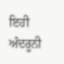ਇਹੀ ਅੰਦਰੂਨੀ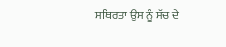ਸਥਿਰਤਾ ਉਸ ਨੂੰ ਸੱਚ ਦੇ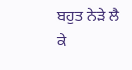ਬਹੁਤ ਨੇੜੇ ਲੈ ਕੇ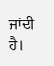ਜਾਂਦੀ ਹੈ।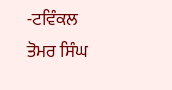-ਟਵਿੰਕਲ ਤੋਮਰ ਸਿੰਘ